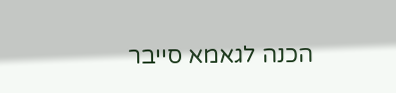הכנה לגאמא סייבר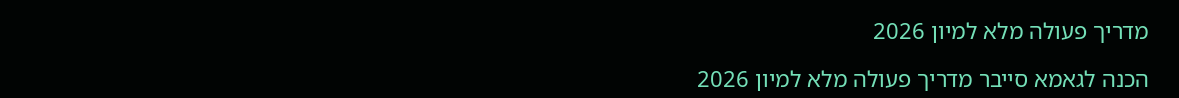מדריך פעולה מלא למיון 2026

הכנה לגאמא סייבר מדריך פעולה מלא למיון 2026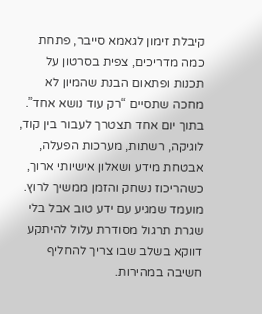קיבלת זימון לגאמא סייבר, פתחת כמה מדריכים, צפית בסרטון על תכנות ופתאום הבנת שהמיון לא מחכה שתסיים “רק עוד נושא אחד”. בתוך יום אחד תצטרך לעבור בין קוד, לוגיקה, רשתות, מערכות הפעלה, אבטחת מידע ושאלון אישיותי ארוך, כשהריכוז נשחק והזמן ממשיך לרוץ. מועמד שמגיע עם ידע טוב אבל בלי שגרת תרגול מסודרת עלול להיתקע דווקא בשלב שבו צריך להחליף חשיבה במהירות.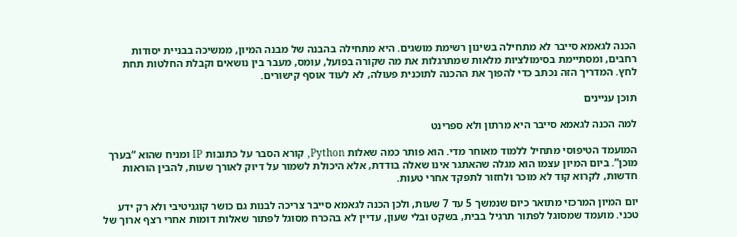הכנה לגאמא סייבר לא מתחילה בשינון רשימת מושגים. היא מתחילה בהבנה של מבנה המיון, ממשיכה בבניית יסודות רחבים, ומסתיימת בסימולציות מלאות שמתרגלות את מה שקורה בפועל, עומס, מעבר בין נושאים וקבלת החלטות תחת לחץ. המדריך הזה נכתב כדי להפוך את ההכנה לתוכנית פעולה, לא לעוד אוסף קישורים.

תוכן עניינים

למה הכנה לגאמא סייבר היא מרתון ולא ספרינט

המועמד הטיפוסי מתחיל ללמוד מאוחר מדי. הוא פותר כמה שאלות Python, קורא הסבר על כתובות IP ומניח שהוא “בערך מוכן”. ביום המיון עצמו הוא מגלה שהאתגר אינו שאלה בודדת, אלא היכולת לשמור על דיוק לאורך שעות, להבין הוראות חדשות, לקרוא קוד לא מוכר ולחזור לתפקד אחרי טעות.

יום המיון המרכזי מתואר כיום שנמשך 5 עד 7 שעות, ולכן הכנה לגאמא סייבר צריכה לבנות גם כושר קוגניטיבי ולא רק ידע טכני. מועמד שמסוגל לפתור תרגיל בבית, בשקט ובלי שעון, עדיין לא בהכרח מסוגל לפתור שאלות דומות אחרי רצף ארוך של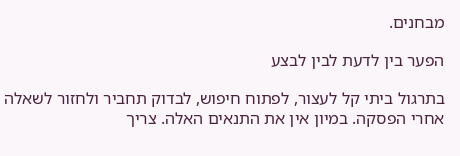מבחנים.

הפער בין לדעת לבין לבצע

בתרגול ביתי קל לעצור, לפתוח חיפוש, לבדוק תחביר ולחזור לשאלה אחרי הפסקה. במיון אין את התנאים האלה. צריך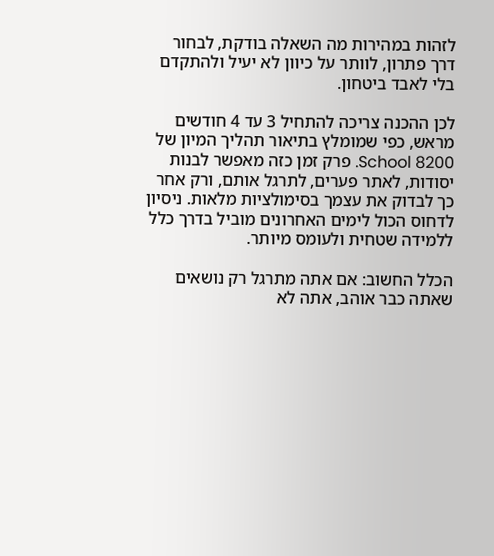לזהות במהירות מה השאלה בודקת, לבחור דרך פתרון, לוותר על כיוון לא יעיל ולהתקדם בלי לאבד ביטחון.

לכן ההכנה צריכה להתחיל 3 עד 4 חודשים מראש, כפי שמומלץ בתיאור תהליך המיון של 8200 School. פרק זמן כזה מאפשר לבנות יסודות, לאתר פערים, לתרגל אותם, ורק אחר כך לבדוק את עצמך בסימולציות מלאות. ניסיון לדחוס הכול לימים האחרונים מוביל בדרך כלל ללמידה שטחית ולעומס מיותר.

הכלל החשוב: אם אתה מתרגל רק נושאים שאתה כבר אוהב, אתה לא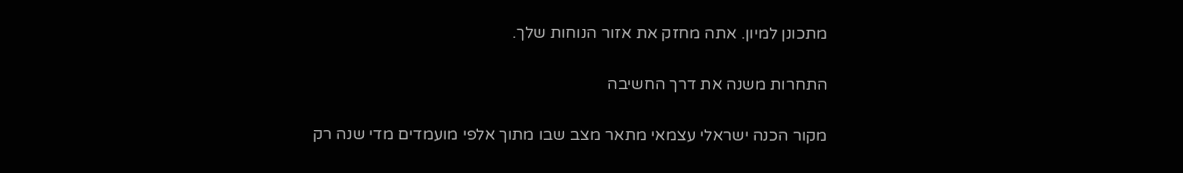מתכונן למיון. אתה מחזק את אזור הנוחות שלך.

התחרות משנה את דרך החשיבה

מקור הכנה ישראלי עצמאי מתאר מצב שבו מתוך אלפי מועמדים מדי שנה רק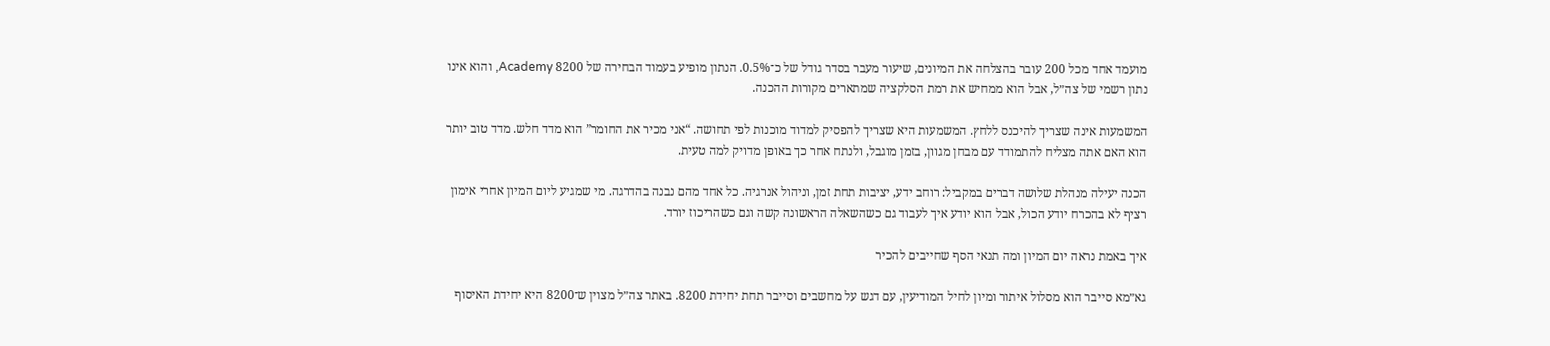מועמד אחד מכל 200 עובר בהצלחה את המיונים, שיעור מעבר בסדר גודל של כ־0.5%. הנתון מופיע בעמוד הבחירה של 8200 Academy, והוא אינו נתון רשמי של צה״ל, אבל הוא ממחיש את רמת הסלקציה שמתארים מקורות ההכנה.

המשמעות אינה שצריך להיכנס ללחץ. המשמעות היא שצריך להפסיק למדוד מוכנות לפי תחושה. “אני מכיר את החומר” הוא מדד חלש. מדד טוב יותר הוא האם אתה מצליח להתמודד עם מבחן מגוון, בזמן מוגבל, ולנתח אחר כך באופן מדויק למה טעית.

הכנה יעילה מנהלת שלושה דברים במקביל: רוחב ידע, יציבות תחת זמן, וניהול אנרגיה. כל אחד מהם נבנה בהדרגה. מי שמגיע ליום המיון אחרי אימון רציף לא בהכרח יודע הכול, אבל הוא יודע איך לעבוד גם כשהשאלה הראשונה קשה וגם כשהריכוז יורד.

איך באמת נראה יום המיון ומה תנאי הסף שחייבים להכיר

גא״מא סייבר הוא מסלול איתור ומיון לחיל המודיעין, עם דגש על מחשבים וסייבר תחת יחידת 8200. באתר צה״ל מצוין ש־8200 היא יחידת האיסוף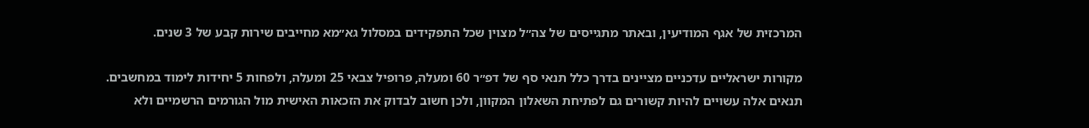המרכזית של אגף המודיעין, ובאתר מתגייסים של צה״ל מצוין שכל התפקידים במסלול גא״מא מחייבים שירות קבע של 3 שנים.

מקורות ישראליים עדכניים מציינים בדרך כלל תנאי סף של דפ״ר 60 ומעלה, פרופיל צבאי 25 ומעלה, ולפחות 5 יחידות לימוד במחשבים. תנאים אלה עשויים להיות קשורים גם לפתיחת השאלון המקוון, ולכן חשוב לבדוק את הזכאות האישית מול הגורמים הרשמיים ולא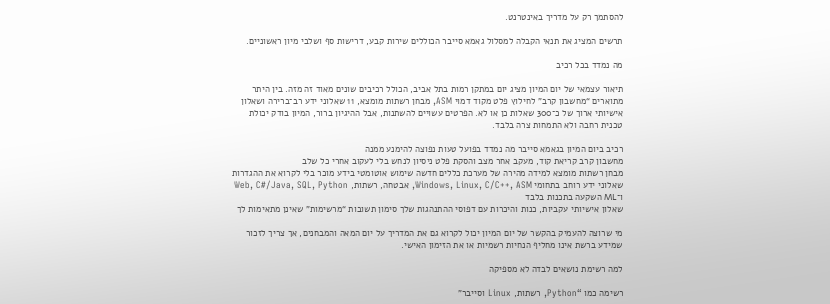להסתמך רק על מדריך באינטרנט.

תרשים המציג את תנאי הקבלה למסלול גאמא סייבר הכוללים שירות קבע, דרישות סף ושלבי מיון ראשוניים.

מה נמדד בכל רכיב

תיאור עצמאי של יום המיון מציג יום במתקן רמות בתל אביב, הכולל רכיבים שונים מאוד זה מזה. בין היתר מתוארים “מחשבון קרב” לחילוץ פלט מקוד דמוי ASM, מבחן רשתות מומצא, 11 שאלוני ידע רב־ברירה ושאלון אישיותי ארוך של כ־300 שאלות כן או לא. הפרטים עשויים להשתנות, אבל ההיגיון ברור, המיון בודק יכולת טכנית רחבה ולא התמחות צרה בלבד.

רכיב ביום המיון בגאמא סייבר מה נמדד בפועל טעות נפוצה להימנע ממנה
מחשבון קרב קריאת קוד, מעקב אחר מצב והסקת פלט ניסיון לנחש בלי לעקוב אחרי כל שלב
מבחן רשתות מומצא למידה מהירה של מערכת כללים חדשה שימוש אוטומטי בידע מוכר בלי לקרוא את ההגדרות
שאלוני ידע רוחב בתחומי Windows, Linux, C/C++, ASM, אבטחה, רשתות, Web, C#/Java, SQL, Python ו־ML השקעה בתכנות בלבד
שאלון אישיותי עקביות, כנות והיכרות עם דפוסי ההתנהגות שלך סימון תשובות “מרשימות” שאינן מתאימות לך

מי שרוצה להעמיק בהקשר של יום המיון יכול לקרוא גם את המדריך על יום המאה והמבחנים, אך צריך לזכור שמידע ברשת אינו מחליף הנחיות רשמיות או את הזימון האישי.

למה רשימת נושאים לבדה לא מספיקה

רשימה כמו “Python, רשתות, Linux וסייבר”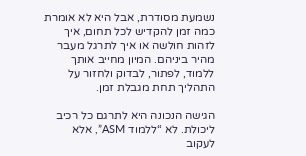נשמעת מסודרת, אבל היא לא אומרת כמה זמן להקדיש לכל תחום, איך לזהות חולשה או איך לתרגל מעבר מהיר ביניהם. המיון מחייב אותך ללמוד, לפתור, לבדוק ולחזור על התהליך תחת מגבלת זמן.

הגישה הנכונה היא לתרגם כל רכיב ליכולת. לא “ללמוד ASM”, אלא לעקוב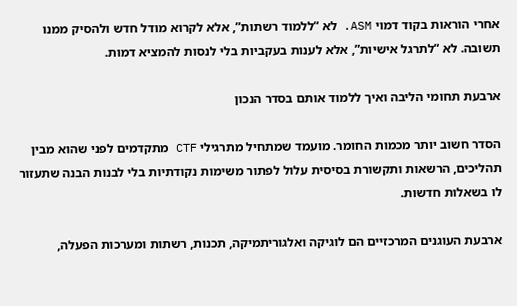אחרי הוראות בקוד דמוי ASM. לא “ללמוד רשתות”, אלא לקרוא מודל חדש ולהסיק ממנו תשובה. לא “לתרגל אישיות”, אלא לענות בעקביות בלי לנסות להמציא דמות.

ארבעת תחומי הליבה ואיך ללמוד אותם בסדר הנכון

הסדר חשוב יותר מכמות החומר. מועמד שמתחיל מתרגילי CTF מתקדמים לפני שהוא מבין תהליכים, הרשאות ותקשורת בסיסית עלול לפתור משימות נקודתיות בלי לבנות הבנה שתעזור לו בשאלות חדשות.

ארבעת העוגנים המרכזיים הם לוגיקה ואלגוריתמיקה, תכנות, רשתות ומערכות הפעלה,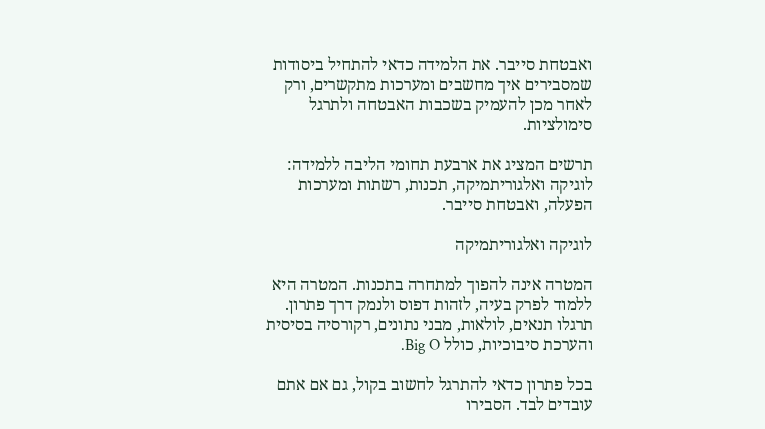ואבטחת סייבר. את הלמידה כדאי להתחיל ביסודות שמסבירים איך מחשבים ומערכות מתקשרים, ורק לאחר מכן להעמיק בשכבות האבטחה ולתרגל סימולציות.

תרשים המציג את ארבעת תחומי הליבה ללמידה: לוגיקה ואלגוריתמיקה, תכנות, רשתות ומערכות הפעלה, ואבטחת סייבר.

לוגיקה ואלגוריתמיקה

המטרה אינה להפוך למתחרה בתכנות. המטרה היא ללמוד לפרק בעיה, לזהות דפוס ולנמק דרך פתרון. תרגלו תנאים, לולאות, מבני נתונים, רקורסיה בסיסית והערכת סיבוכיות, כולל Big O.

בכל פתרון כדאי להתרגל לחשוב בקול, גם אם אתם עובדים לבד. הסבירו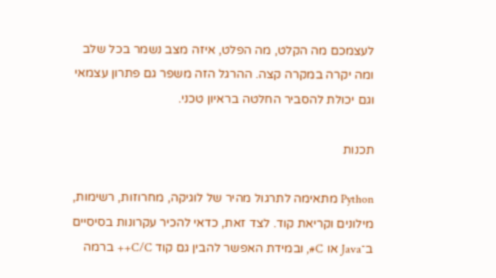לעצמכם מה הקלט, מה הפלט, איזה מצב נשמר בכל שלב ומה יקרה במקרה קצה. ההרגל הזה משפר גם פתרון עצמאי וגם יכולת להסביר החלטה בראיון טכני.

תכנות

Python מתאימה לתרגול מהיר של לוגיקה, מחרוזות, רשימות, מילונים וקריאת קוד. לצד זאת, כדאי להכיר עקרונות בסיסיים ב־Java או C#, ובמידת האפשר להבין גם קוד C/C++ ברמה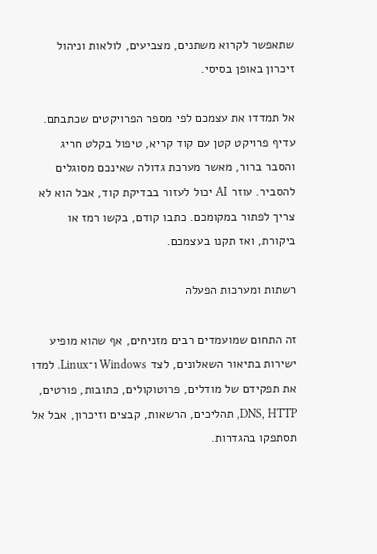שתאפשר לקרוא משתנים, מצביעים, לולאות וניהול זיכרון באופן בסיסי.

אל תמדדו את עצמכם לפי מספר הפרויקטים שכתבתם. עדיף פרויקט קטן עם קוד קריא, טיפול בקלט חריג והסבר ברור, מאשר מערכת גדולה שאינכם מסוגלים להסביר. עוזר AI יכול לעזור בבדיקת קוד, אבל הוא לא צריך לפתור במקומכם. כתבו קודם, בקשו רמז או ביקורת, ואז תקנו בעצמכם.

רשתות ומערכות הפעלה

זה התחום שמועמדים רבים מזניחים, אף שהוא מופיע ישירות בתיאור השאלונים, לצד Windows ו־Linux. למדו את תפקידם של מודלים, פרוטוקולים, כתובות, פורטים, DNS, HTTP, תהליכים, הרשאות, קבצים וזיכרון, אבל אל תסתפקו בהגדרות.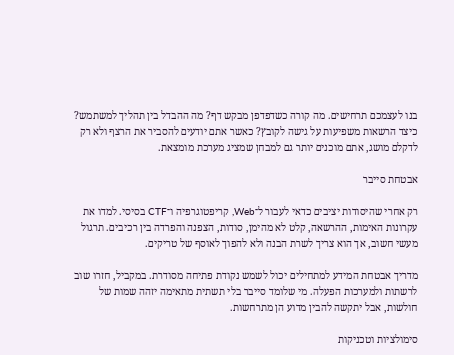בנו לעצמכם תרחישים. מה קורה כשדפדפן מבקש דף? מה ההבדל בין תהליך למשתמש? כיצד הרשאות משפיעות על גישה לקובץ? כאשר אתם יודעים להסביר את הרצף ולא רק לדקלם מושג, אתם מוכנים יותר גם למבחן שמציג מערכת מומצאת.

אבטחת סייבר

רק אחרי שהיסודות יציבים כדאי לעבור ל־Web, קריפטוגרפיה ו־CTF בסיסי. למדו את עקרונות האימות, ההרשאה, קלט לא מהימן, סודות, הצפנה והפרדה בין רכיבים. תרגול מעשי חשוב, אך הוא צריך לשרת הבנה ולא להפוך לאוסף של טריקים.

מדריך אבטחת המידע למתחילים יכול לשמש נקודת פתיחה מסודרת. במקביל, חזרו שוב לרשתות ולמערכות הפעלה. מי שלומד סייבר בלי תשתית מתאימה יזהה שמות של חולשות, אבל יתקשה להבין מדוע הן מתרחשות.

סימולציות וטכניקות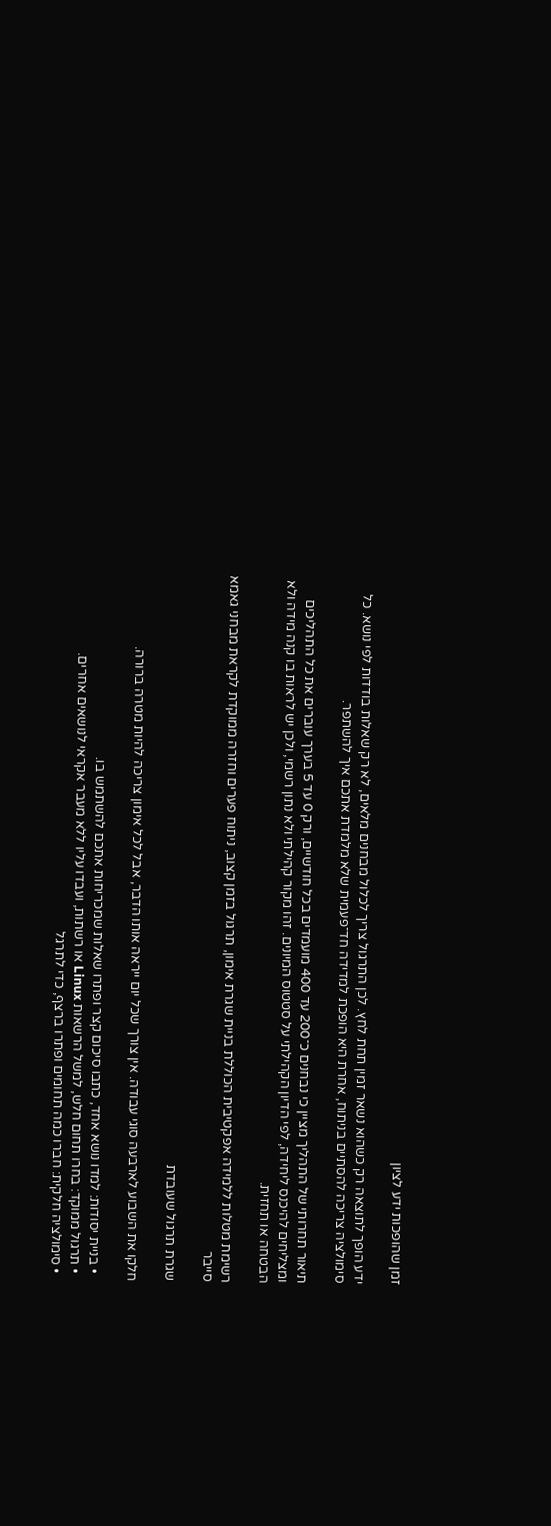זמן שהופכות ידע לציון

ידע הופך לתוצאה רק כשהוא נשאר זמין תחת לחץ. לכן התרגול צריך לכלול מבחנים מלאים, לא רק שאלות בודדות לפי נושא. כל סימולציה צריכה להסתיים בניתוח, אחרת היא הופכת למדידה חד־פעמית שלא מלמדת אתכם איך להשתפר.

תיאור תחרותי של התהליך מציין כי נבחנים כ־200 עד 400 מועמדים בכל חודשיים, ורק 0 עד 5 בערך עוברים את כל התהליכים ומצליחים להיכנס ליחידה, לפי הדיון הקהילתי על סטטוס המיונים. זהו מקור קהילתי ולא נתון רשמי, ולכן יש לראות בו קנה מידה ולא הבטחה או תחזית.

רשימת מטלות ללמידה אפקטיבית הכוללת בניית שגרת אימון, תרגול בזמן קצוב, ניתוח פערים וחזרה ממוקדת לקראת מבחני גאמא סייבר

שגרת תרגול שעובדת

חלקו את השבוע לארבעה סוגי עבודה. אין צורך שכל יום ייראה אותו הדבר, אבל לכל אימון צריכה להיות מטרה ברורה.

  • בניית יסודות: למדו נושא אחד, כתבו סיכום קצר ופתרו שאלות שמכריחות אתכם להשתמש בו.
  • תרגול ממוקד: בחרו תחום חלש, למשל הרשאות Linux או רשתות, ועבדו עליו ללא מעבר אקראי לנושאים אחרים.
  • סימולציה חלקית: חברו כמה תחומים ופתרו ברצף, כדי לתרגל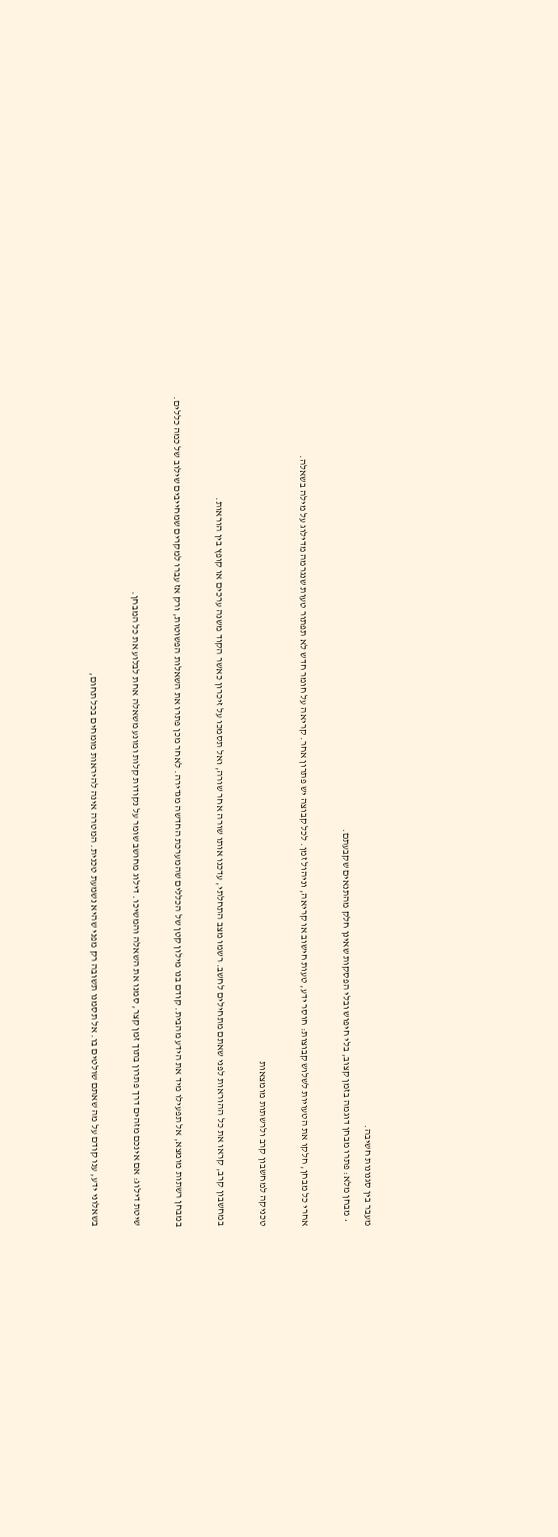מעבר בין סגנונות חשיבה.
  • מבחן מלא: פתרו מבחן דוגמה בזמן קצוב, בלי חיפוש ובלי הפסקות שאינן חלק מהתנאים שקבעתם.

אחרי כל מבחן, חלקו את הטעויות לשלוש קבוצות: חוסר ידע, טעות חישוב או קריאה, וניהול זמן. לכל קבוצה יש פתרון אחר. קריאה על חומר חדש לא תפתור טעות שנגרמה מדילוג על מילה בשאלה.

טכניקה למחשבון קרב ולרשתות מומצאות

במחשבון קרב, קראו את כל ההוראות לפני שאתם מתחילים לחשב. רשמו מצב התחלתי, עדכנו אותו שורה אחר שורה, ואל תסמכו על זיכרון כאשר הקוד משנה ערכים או קופץ בין הוראות.

במבחן רשתות מומצא, אל תפעילו מיד את הידע מהבית. קודם בנו מילון קטן של הכללים שהמערכת החדשה מגדירה. לאחר מכן פתרו את השאלות הפשוטות, ורק אז עברו למקרים שמחייבים שילוב של כמה כללים.

שיטת דילוג: אם אינכם מזהים דרך פתרון בתוך זמן קצר, סמנו את השאלה והמשיכו. דילוג מחושב שומר על נקודות קלות ומונע משאלה אחת לבלוע את כל המבחן.

בשאלוני ידע, ענו קודם על מה שאתם שולטים בו. אל תסמנו תשובה רק מפני שהיא נשמעת טכנית. המטרה אינה להיראות מומחים בכל תחום,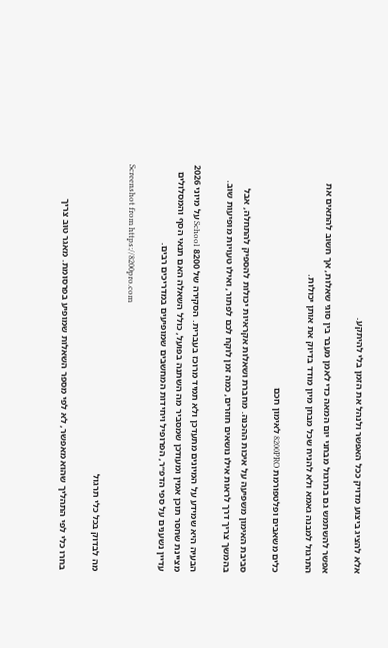אלא להציג ביצוע מדויק ככל האפשר ולנהל את הזמן בלי להיתקע.

אפשר להשתמש גם בתרגול מבחני יום המאה כדי לאמן מעבר בין סוגי שאלות, אך חשוב להתאים את התרגול למבנה גאמא ולא להניח שכל מבחן מיון מודד בדיוק את אותן יכולות.

כלים משאבים ופלטפורמת 8200PRO לאימון חכם

סביבת האימון משפיעה על איכות ההכנה. מחברת ושאלות אקראיות יכולות להספיק להתחלה, אבל בהמשך צריך דרך לראות אילו נושאים חוזרים, כמה זמן לוקח לכם לפתור, ואילו טעויות מופיעות שוב.

הבעיה היא שמידע על המיונים מתעדכן ולא תמיד מרוכז בעברית. הסקירה של 8200 School על מיוני 2026 מציינת שחסר תוכן אמין ומעודכן שמסביר מה השתנה בפועל, כולל השאלה האם תנאי הסף והמסלולים עדיין נשענים על ספי הדפ״ר, הפרופיל ויחידות המחשבים שמופיעים במדריכים רבים.

Screenshot from https://8200pro.com

מה לבדוק בכל כלי תרגול

בחרו כלי לפי התהליך שהוא מאפשר, לא לפי מספר השאלות שמופיע בפרסומת. מאגר טוב צריך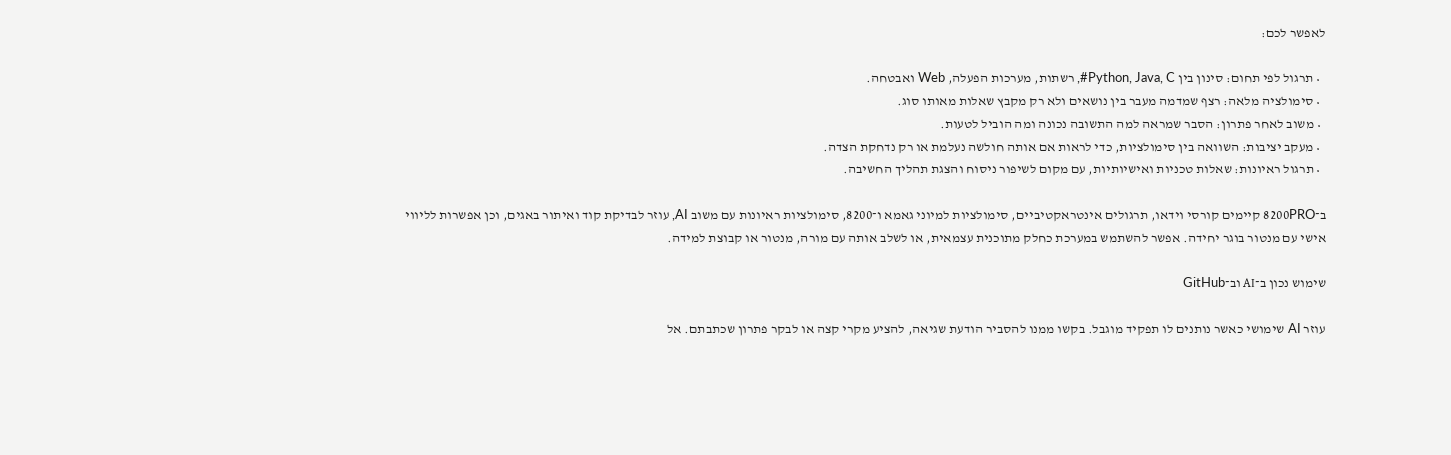לאפשר לכם:

  • תרגול לפי תחום: סינון בין Python, Java, C#, רשתות, מערכות הפעלה, Web ואבטחה.
  • סימולציה מלאה: רצף שמדמה מעבר בין נושאים ולא רק מקבץ שאלות מאותו סוג.
  • משוב לאחר פתרון: הסבר שמראה למה התשובה נכונה ומה הוביל לטעות.
  • מעקב יציבות: השוואה בין סימולציות, כדי לראות אם אותה חולשה נעלמת או רק נדחקת הצדה.
  • תרגול ראיונות: שאלות טכניות ואישיותיות, עם מקום לשיפור ניסוח והצגת תהליך החשיבה.

ב־8200PRO קיימים קורסי וידאו, תרגולים אינטראקטיביים, סימולציות למיוני גאמא ו־8200, סימולציות ראיונות עם משוב AI, עוזר לבדיקת קוד ואיתור באגים, וכן אפשרות לליווי אישי עם מנטור בוגר יחידה. אפשר להשתמש במערכת כחלק מתוכנית עצמאית, או לשלב אותה עם מורה, מנטור או קבוצת למידה.

שימוש נכון ב־AI וב־GitHub

עוזר AI שימושי כאשר נותנים לו תפקיד מוגבל. בקשו ממנו להסביר הודעת שגיאה, להציע מקרי קצה או לבקר פתרון שכתבתם. אל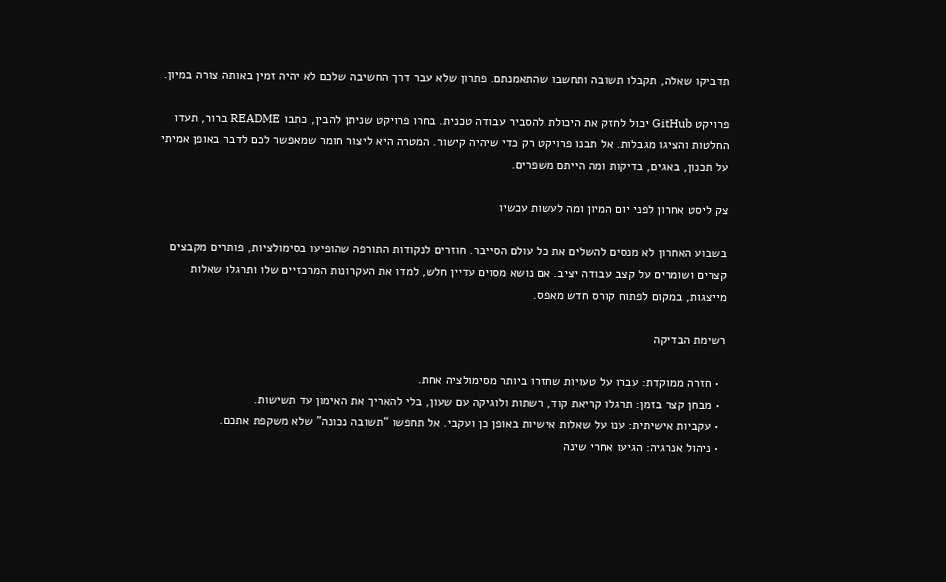תדביקו שאלה, תקבלו תשובה ותחשבו שהתאמנתם. פתרון שלא עבר דרך החשיבה שלכם לא יהיה זמין באותה צורה במיון.

פרויקט GitHub יכול לחזק את היכולת להסביר עבודה טכנית. בחרו פרויקט שניתן להבין, כתבו README ברור, תעדו החלטות והציגו מגבלות. אל תבנו פרויקט רק כדי שיהיה קישור. המטרה היא ליצור חומר שמאפשר לכם לדבר באופן אמיתי על תכנון, באגים, בדיקות ומה הייתם משפרים.

צק ליסט אחרון לפני יום המיון ומה לעשות עכשיו

בשבוע האחרון לא מנסים להשלים את כל עולם הסייבר. חוזרים לנקודות התורפה שהופיעו בסימולציות, פותרים מקבצים קצרים ושומרים על קצב עבודה יציב. אם נושא מסוים עדיין חלש, למדו את העקרונות המרכזיים שלו ותרגלו שאלות מייצגות, במקום לפתוח קורס חדש מאפס.

רשימת הבדיקה

  • חזרה ממוקדת: עברו על טעויות שחזרו ביותר מסימולציה אחת.
  • מבחן קצר בזמן: תרגלו קריאת קוד, רשתות ולוגיקה עם שעון, בלי להאריך את האימון עד תשישות.
  • עקביות אישיתית: ענו על שאלות אישיות באופן כן ועקבי. אל תחפשו “תשובה נכונה” שלא משקפת אתכם.
  • ניהול אנרגיה: הגיעו אחרי שינה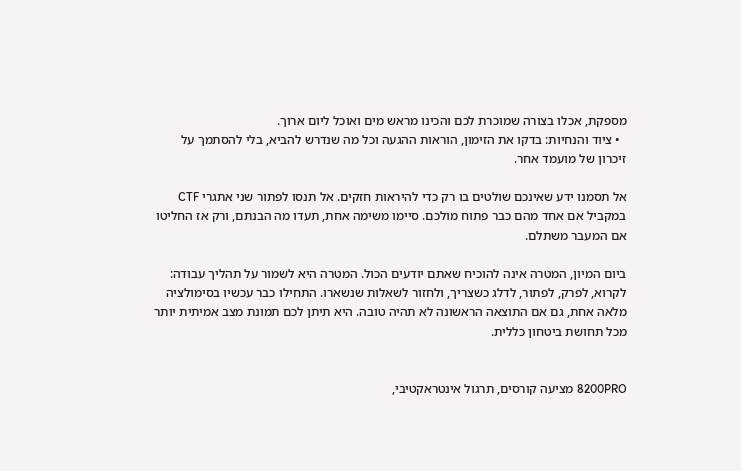מספקת, אכלו בצורה שמוכרת לכם והכינו מראש מים ואוכל ליום ארוך.
  • ציוד והנחיות: בדקו את הזימון, הוראות ההגעה וכל מה שנדרש להביא, בלי להסתמך על זיכרון של מועמד אחר.

אל תסמנו ידע שאינכם שולטים בו רק כדי להיראות חזקים. אל תנסו לפתור שני אתגרי CTF במקביל אם אחד מהם כבר פתוח מולכם. סיימו משימה אחת, תעדו מה הבנתם, ורק אז החליטו אם המעבר משתלם.

ביום המיון, המטרה אינה להוכיח שאתם יודעים הכול. המטרה היא לשמור על תהליך עבודה: לקרוא, לפרק, לפתור, לדלג כשצריך, ולחזור לשאלות שנשארו. התחילו כבר עכשיו בסימולציה מלאה אחת, גם אם התוצאה הראשונה לא תהיה טובה. היא תיתן לכם תמונת מצב אמיתית יותר מכל תחושת ביטחון כללית.


8200PRO מציעה קורסים, תרגול אינטראקטיבי,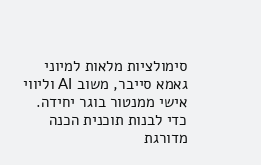סימולציות מלאות למיוני גאמא סייבר, משוב AI וליווי אישי ממנטור בוגר יחידה. כדי לבנות תוכנית הכנה מדורגת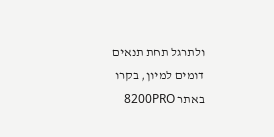ולתרגל תחת תנאים דומים למיון, בקרו באתר 8200PRO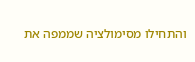והתחילו מסימולציה שממפה את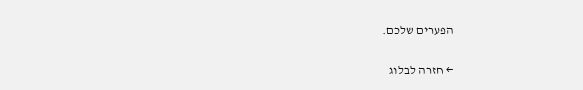הפערים שלכם.

← חזרה לבלוג